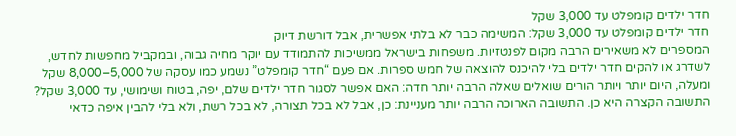חדר ילדים קומפלט עד 3,000 שקל
חדר ילדים קומפלט עד 3,000 שקל: המשימה כבר לא בלתי אפשרית, אבל דורשת דיוק
המספרים לא משאירים הרבה מקום לפנטזיות. משפחות בישראל ממשיכות להתמודד עם יוקר מחיה גבוה, ובמקביל מחפשות לחדש, לשדרג או להקים חדר ילדים בלי להיכנס להוצאה של חמש ספרות. אם פעם “חדר קומפלט” נשמע כמו עסקה של 5,000–8,000 שקל ומעלה, היום יותר ויותר הורים שואלים שאלה הרבה יותר חדה: האם אפשר לסגור חדר ילדים שלם, יפה, בטוח ושימושי, עד 3,000 שקל?
התשובה הקצרה היא כן. התשובה הארוכה הרבה יותר מעניינת: כן, אבל לא בכל תצורה, לא בכל רשת, ולא בלי להבין איפה כדאי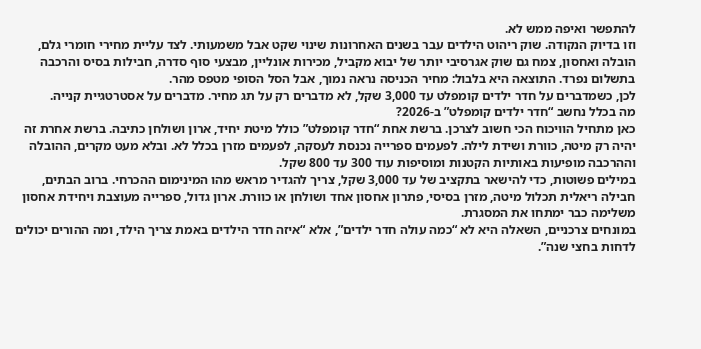להתפשר ואיפה ממש לא.
וזו בדיוק הנקודה. שוק ריהוט הילדים עבר בשנים האחרונות שינוי שקט אבל משמעותי. לצד עליית מחירי חומרי גלם, הובלה ואחסון, צמח גם שוק אגרסיבי יותר של יבוא מקביל, מכירות אונליין, מבצעי סוף סדרה, חבילות בסיס והרכבה בתשלום נפרד. התוצאה היא בלבול: מחיר הכניסה נראה נמוך, אבל הסל הסופי מטפס מהר.
לכן, כשמדברים על חדר ילדים קומפלט עד 3,000 שקל, לא מדברים רק על תג מחיר. מדברים על אסטרטגיית קנייה.
מה בכלל נחשב “חדר ילדים קומפלט” ב-2026?
כאן מתחיל הוויכוח הכי חשוב לצרכן. ברשת אחת “חדר קומפלט” כולל מיטת יחיד, ארון ושולחן כתיבה. ברשת אחרת זה יהיה רק מיטה, כוורת ושידת לילה. לפעמים ספרייה נכנסת לעסקה, לפעמים מזרן בכלל לא. ובלא מעט מקרים, ההובלה וההרכבה מופיעות באותיות הקטנות ומוסיפות עוד 300 עד 800 שקל.
במילים פשוטות, כדי להישאר בתקציב של עד 3,000 שקל, צריך להגדיר מראש מהו המינימום ההכרחי. ברוב הבתים, חבילה ריאלית תכלול מיטה, מזרן בסיסי, פתרון אחסון אחד ושולחן או כוורת. ארון גדול, ספרייה מעוצבת ויחידת אחסון משלימה כבר ימתחו את המסגרת.
במונחים צרכניים, השאלה היא לא “כמה עולה חדר ילדים”, אלא “איזה חדר הילדים באמת צריך הילד, ומה ההורים יכולים לדחות בחצי שנה”.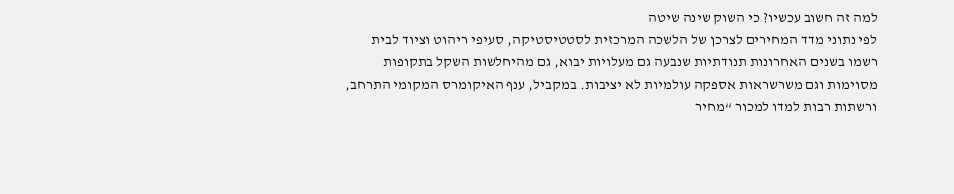למה זה חשוב עכשיו? כי השוק שינה שיטה
לפי נתוני מדד המחירים לצרכן של הלשכה המרכזית לסטטיסטיקה, סעיפי ריהוט וציוד לבית רשמו בשנים האחרונות תנודתיות שנבעה גם מעלויות יבוא, גם מהיחלשות השקל בתקופות מסוימות וגם משרשראות אספקה עולמיות לא יציבות. במקביל, ענף האיקומרס המקומי התרחב, ורשתות רבות למדו למכור “מחיר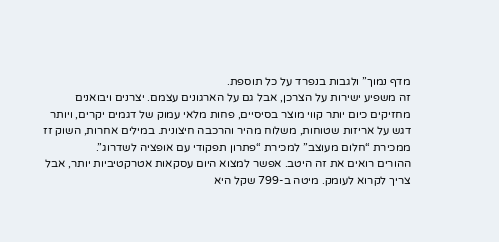מדף נמוך” ולגבות בנפרד על כל תוספת.
זה משפיע ישירות על הצרכן, אבל גם על הארגונים עצמם. יצרנים ויבואנים מחזיקים כיום יותר קווי מוצר בסיסיים, פחות מלאי עמוק של דגמים יקרים, ויותר דגש על אריזות שטוחות, משלוח מהיר והרכבה חיצונית. במילים אחרות, השוק זז ממכירת “חלום מעוצב” למכירת “פתרון תפקודי עם אופציה לשדרוג”.
ההורים רואים את זה היטב. אפשר למצוא היום עסקאות אטרקטיביות יותר, אבל צריך לקרוא לעומק. מיטה ב-799 שקל היא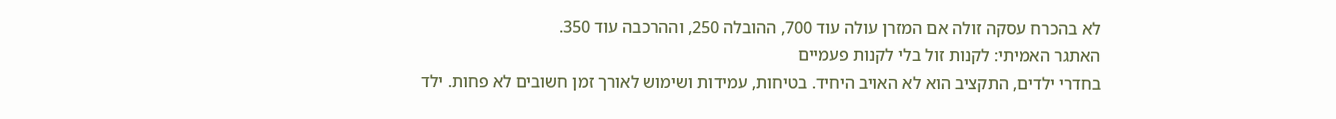לא בהכרח עסקה זולה אם המזרן עולה עוד 700, ההובלה 250, וההרכבה עוד 350.
האתגר האמיתי: לקנות זול בלי לקנות פעמיים
בחדרי ילדים, התקציב הוא לא האויב היחיד. בטיחות, עמידות ושימוש לאורך זמן חשובים לא פחות. ילד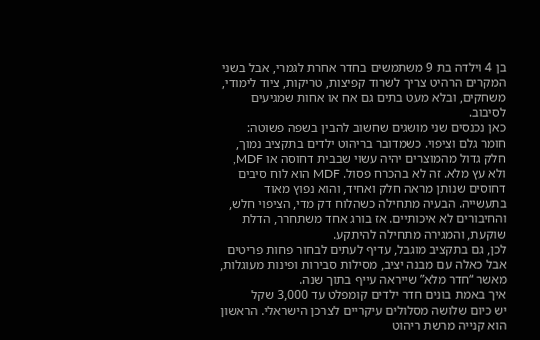בן 4 וילדה בת 9 משתמשים בחדר אחרת לגמרי, אבל בשני המקרים הרהיט צריך לשרוד קפיצות, טריקות, ציוד לימודי, משחקים, ובלא מעט בתים גם אח או אחות שמגיעים לסיבוב.
כאן נכנסים שני מושגים שחשוב להבין בשפה פשוטה: חומר גלם וציפוי. כשמדובר בריהוט ילדים בתקציב נמוך, חלק גדול מהמוצרים יהיה עשוי שבבית דחוסה או MDF, ולא עץ מלא. זה לא בהכרח פסול. MDF הוא לוח סיבים דחוסים שנותן מראה חלק ואחיד, והוא נפוץ מאוד בתעשייה. הבעיה מתחילה כשהלוח דק מדי, הציפוי חלש, והחיבורים לא איכותיים. אז בורג אחד משתחרר, הדלת שוקעת, והמגירה מתחילה להיתקע.
לכן, גם בתקציב מוגבל, עדיף לעתים לבחור פחות פריטים אבל כאלה עם מבנה יציב, מסילות סבירות ופינות מעוגלות, מאשר “חדר מלא” שייראה עייף בתוך שנה.
איך באמת בונים חדר ילדים קומפלט עד 3,000 שקל
יש כיום שלושה מסלולים עיקריים לצרכן הישראלי. הראשון הוא קנייה מרשת ריהוט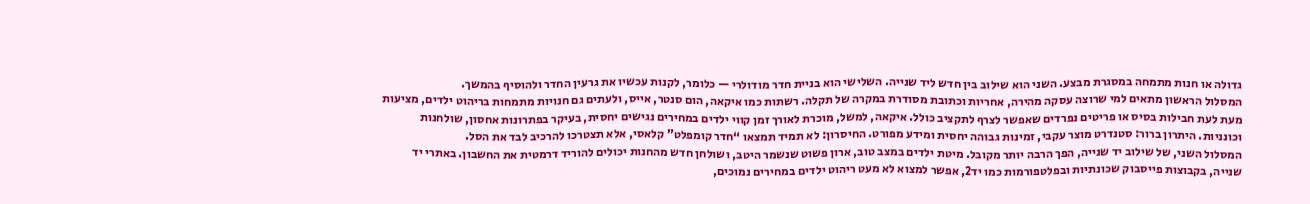גדולה או חנות מתמחה במסגרת מבצע. השני הוא שילוב בין חדש ליד שנייה. השלישי הוא בניית חדר מודולרי — כלומר, לקנות עכשיו את גרעין החדר ולהוסיף בהמשך.
המסלול הראשון מתאים למי שרוצה עסקה מהירה, אחריות וכתובת מסודרת במקרה של תקלה. רשתות כמו איקאה, הום סנטר, אייס, ולעתים גם חנויות מתמחות בריהוט ילדים, מציעות מעת לעת חבילות בסיס או פריטים נפרדים שאפשר לצרף לתקציב כולל. איקאה, למשל, מוכרת לאורך זמן קווי ילדים במחירים נגישים יחסית, בעיקר בפתרונות אחסון, שולחנות וכונניות. היתרון ברור: סטנדרט מוצר עקבי, זמינות גבוהה יחסית ומידע מפורט. החיסרון: לא תמיד תמצאו “חדר קומפלט” קלאסי, אלא תצטרכו להרכיב לבד את הסל.
המסלול השני, של שילוב יד שנייה, הפך הרבה יותר מקובל. מיטת ילדים במצב טוב, ארון פשוט שנשמר היטב, ושולחן חדש מהחנות יכולים להוריד דרמטית את החשבון. באתרי יד שנייה, בקבוצות פייסבוק שכונתיות ובפלטפורמות כמו יד2, אפשר למצוא לא מעט ריהוט ילדים במחירים נמוכים,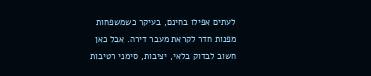לעתים אפילו בחינם, בעיקר כשמשפחות מפנות חדר לקראת מעבר דירה. אבל כאן חשוב לבדוק בלאי, יציבות, סימני רטיבות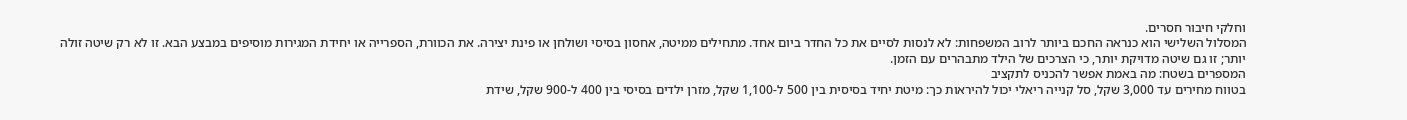וחלקי חיבור חסרים.
המסלול השלישי הוא כנראה החכם ביותר לרוב המשפחות: לא לנסות לסיים את כל החדר ביום אחד. מתחילים ממיטה, אחסון בסיסי ושולחן או פינת יצירה. את הכוורת, הספרייה או יחידת המגירות מוסיפים במבצע הבא. זו לא רק שיטה זולה יותר; זו גם שיטה מדויקת יותר, כי הצרכים של הילד מתבהרים עם הזמן.
המספרים בשטח: מה באמת אפשר להכניס לתקציב
בטווח מחירים עד 3,000 שקל, סל קנייה ריאלי יכול להיראות כך: מיטת יחיד בסיסית בין 500 ל-1,100 שקל, מזרן ילדים בסיסי בין 400 ל-900 שקל, שידת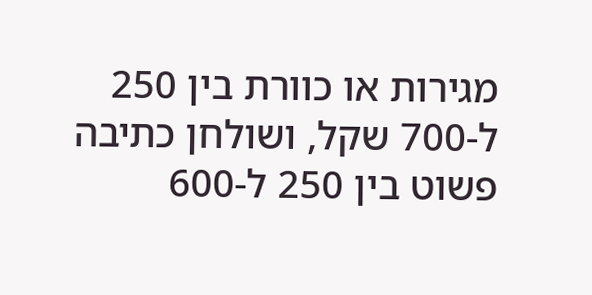מגירות או כוורת בין 250 ל-700 שקל, ושולחן כתיבה פשוט בין 250 ל-600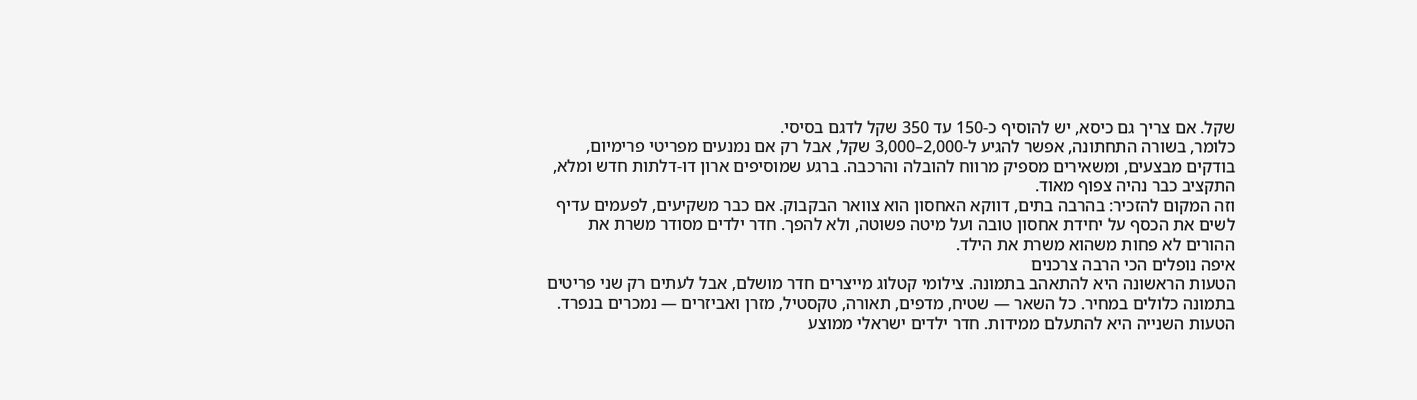שקל. אם צריך גם כיסא, יש להוסיף כ-150 עד 350 שקל לדגם בסיסי.
כלומר, בשורה התחתונה, אפשר להגיע ל-2,000–3,000 שקל, אבל רק אם נמנעים מפריטי פרימיום, בודקים מבצעים, ומשאירים מספיק מרווח להובלה והרכבה. ברגע שמוסיפים ארון דו-דלתות חדש ומלא, התקציב כבר נהיה צפוף מאוד.
וזה המקום להזכיר: בהרבה בתים, דווקא האחסון הוא צוואר הבקבוק. אם כבר משקיעים, לפעמים עדיף לשים את הכסף על יחידת אחסון טובה ועל מיטה פשוטה, ולא להפך. חדר ילדים מסודר משרת את ההורים לא פחות משהוא משרת את הילד.
איפה נופלים הכי הרבה צרכנים
הטעות הראשונה היא להתאהב בתמונה. צילומי קטלוג מייצרים חדר מושלם, אבל לעתים רק שני פריטים בתמונה כלולים במחיר. כל השאר — שטיח, מדפים, תאורה, טקסטיל, מזרן ואביזרים — נמכרים בנפרד.
הטעות השנייה היא להתעלם ממידות. חדר ילדים ישראלי ממוצע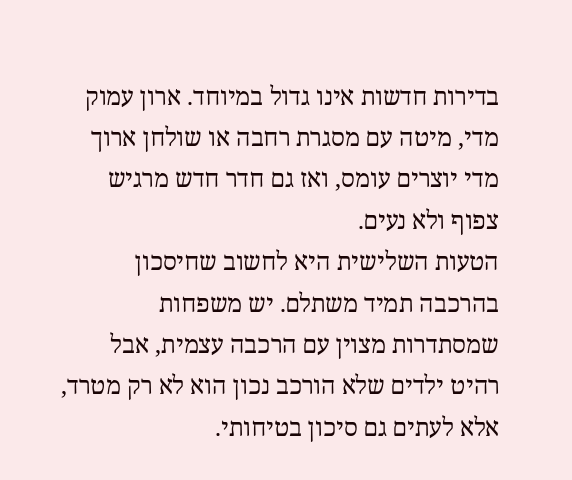בדירות חדשות אינו גדול במיוחד. ארון עמוק מדי, מיטה עם מסגרת רחבה או שולחן ארוך מדי יוצרים עומס, ואז גם חדר חדש מרגיש צפוף ולא נעים.
הטעות השלישית היא לחשוב שחיסכון בהרכבה תמיד משתלם. יש משפחות שמסתדרות מצוין עם הרכבה עצמית, אבל רהיט ילדים שלא הורכב נכון הוא לא רק מטרד, אלא לעתים גם סיכון בטיחותי.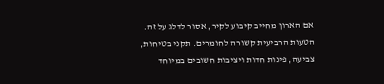אם הארון מחייב קיבוע לקיר, אסור לדלג על זה.
הטעות הרביעית קשורה לחומרים. תקני בטיחות, צביעה, פינות חדות ויציבות חשובים במיוחד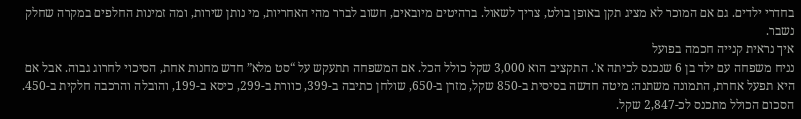בחדרי ילדים. גם אם המוכר לא מציג תקן באופן בולט, צריך לשאול. ברהיטים מיובאים, חשוב לברר מהי האחריות, מי נותן שירות, ומה זמינות החלפים במקרה שחלק נשבר.
איך נראית קנייה חכמה בפועל
נניח משפחה עם ילד בן 6 שנכנס לכיתה א'. התקציב הוא 3,000 שקל כולל הכל. אם המשפחה תתעקש על “סט מלא” חדש מחנות אחת, הסיכוי לחרוג גבוה. אבל אם היא תפעל אחרת, התמונה משתנה: מיטה חדשה בסיסית ב-850 שקל, מזרן ב-650, שולחן כתיבה ב-399, כוורת ב-299, כיסא ב-199, והובלה והרכבה חלקית ב-450. הסכום הכולל מתכנס לכ-2,847 שקל.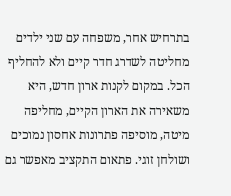בתרחיש אחר, משפחה עם שני ילדים מחליטה לשדרג חדר קיים ולא להחליף הכל. במקום לקנות ארון חדש, היא משאירה את הארון הקיים, מחליפה מיטה, מוסיפה פתרונות אחסון נמוכים ושולחן זוגי. פתאום התקציב מאפשר גם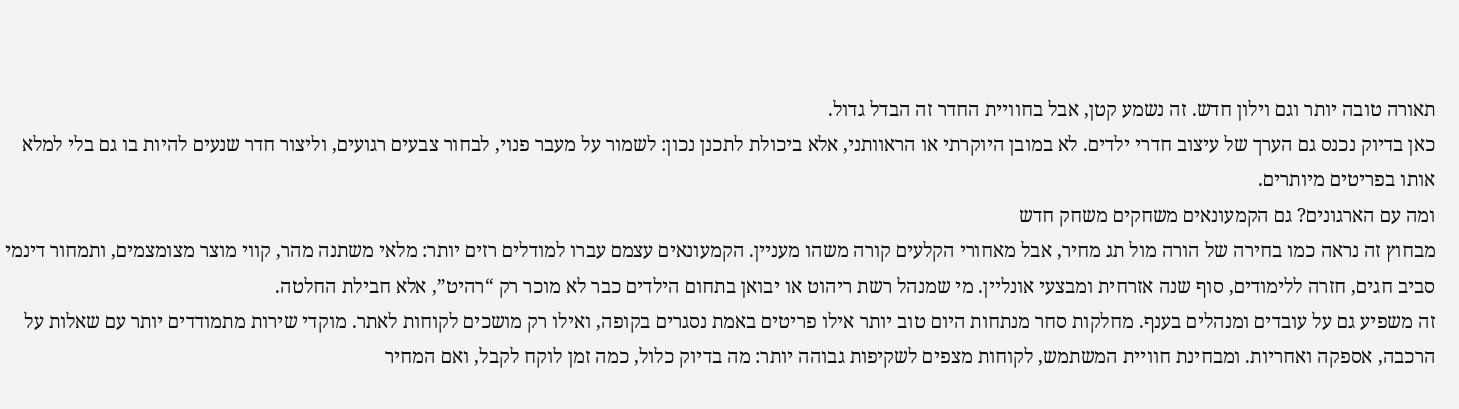תאורה טובה יותר וגם וילון חדש. זה נשמע קטן, אבל בחוויית החדר זה הבדל גדול.
כאן בדיוק נכנס גם הערך של עיצוב חדרי ילדים. לא במובן היוקרתי או הראוותני, אלא ביכולת לתכנן נכון: לשמור על מעבר פנוי, לבחור צבעים רגועים, וליצור חדר שנעים להיות בו גם בלי למלא אותו בפריטים מיותרים.
ומה עם הארגונים? גם הקמעונאים משחקים משחק חדש
מבחוץ זה נראה כמו בחירה של הורה מול תג מחיר, אבל מאחורי הקלעים קורה משהו מעניין. הקמעונאים עצמם עברו למודלים רזים יותר: מלאי משתנה מהר, קווי מוצר מצומצמים, ותמחור דינמי סביב חגים, חזרה ללימודים, סוף שנה אזרחית ומבצעי אונליין. מי שמנהל רשת ריהוט או יבואן בתחום הילדים כבר לא מוכר רק “רהיט”, אלא חבילת החלטה.
זה משפיע גם על עובדים ומנהלים בענף. מחלקות סחר מנתחות היום טוב יותר אילו פריטים באמת נסגרים בקופה, ואילו רק מושכים לקוחות לאתר. מוקדי שירות מתמודדים יותר עם שאלות על הרכבה, אספקה ואחריות. ומבחינת חוויית המשתמש, לקוחות מצפים לשקיפות גבוהה יותר: מה בדיוק כלול, כמה זמן לוקח לקבל, ואם המחיר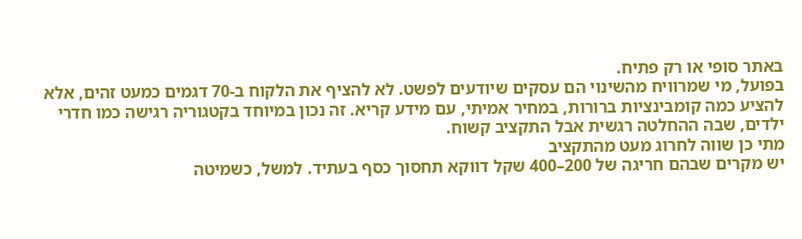באתר סופי או רק פתיח.
בפועל, מי שמרוויח מהשינוי הם עסקים שיודעים לפשט. לא להציף את הלקוח ב-70 דגמים כמעט זהים, אלא להציע כמה קומבינציות ברורות, במחיר אמיתי, עם מידע קריא. זה נכון במיוחד בקטגוריה רגישה כמו חדרי ילדים, שבה ההחלטה רגשית אבל התקציב קשוח.
מתי כן שווה לחרוג מעט מהתקציב
יש מקרים שבהם חריגה של 200–400 שקל דווקא תחסוך כסף בעתיד. למשל, כשמיטה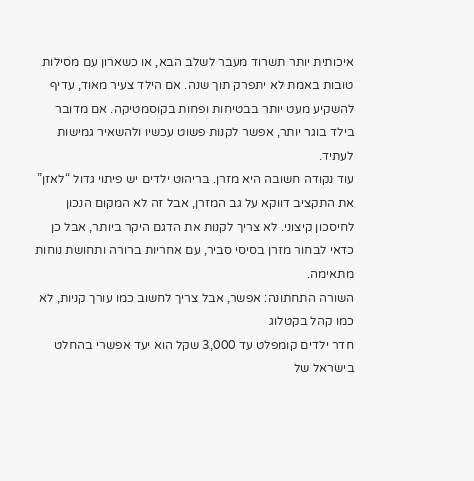איכותית יותר תשרוד מעבר לשלב הבא, או כשארון עם מסילות טובות באמת לא יתפרק תוך שנה. אם הילד צעיר מאוד, עדיף להשקיע מעט יותר בבטיחות ופחות בקוסמטיקה. אם מדובר בילד בוגר יותר, אפשר לקנות פשוט עכשיו ולהשאיר גמישות לעתיד.
עוד נקודה חשובה היא מזרן. בריהוט ילדים יש פיתוי גדול “לאזן” את התקציב דווקא על גב המזרן, אבל זה לא המקום הנכון לחיסכון קיצוני. לא צריך לקנות את הדגם היקר ביותר, אבל כן כדאי לבחור מזרן בסיסי סביר, עם אחריות ברורה ותחושת נוחות מתאימה.
השורה התחתונה: אפשר, אבל צריך לחשוב כמו עורך קניות, לא כמו קהל בקטלוג
חדר ילדים קומפלט עד 3,000 שקל הוא יעד אפשרי בהחלט בישראל של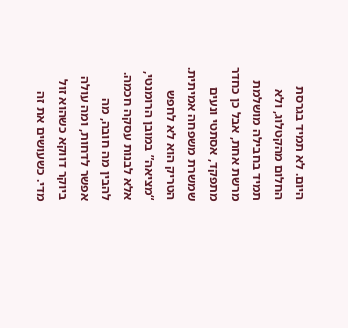היום. לא תמיד בגרסת החלום מהקטלוג, ולא תמיד בחבילה מושלמת מרשת אחת, אבל כן כחדר מתפקד, אסתטי ונעים שמשרת משפחה אמיתית.
הטריק הוא לא לחפש “מציאה” במובן הרומנטי, אלא לבנות עסקה חכמה. להבין מה חובה, מה אפשר לדחות, ומה עולה ביוקר דווקא כשהוא זול מדי. כשעושים את זה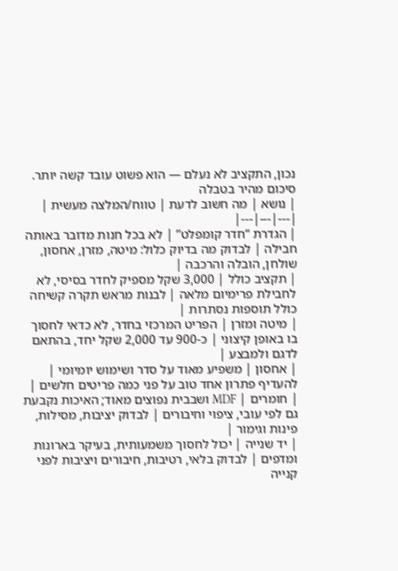נכון, התקציב לא נעלם — הוא פשוט עובד קשה יותר.
סיכום מהיר בטבלה
| נושא | מה חשוב לדעת | טווח/המלצה מעשית |
|---|---|---|
| הגדרת “חדר קומפלט” | לא בכל חנות מדובר באותה חבילה | לבדוק מה בדיוק כלול: מיטה, מזרן, אחסון, שולחן, הובלה והרכבה |
| תקציב כולל | 3,000 שקל מספיק לחדר בסיסי, לא לחבילת פרימיום מלאה | לבנות מראש תקרה קשיחה כולל תוספות נסתרות |
| מיטה ומזרן | הפריט המרכזי בחדר, לא כדאי לחסוך בו באופן קיצוני | כ-900 עד 2,000 שקל יחד, בהתאם לדגם ולמבצע |
| אחסון | משפיע מאוד על סדר ושימוש יומיומי | להעדיף פתרון אחד טוב על פני כמה פריטים חלשים |
| חומרים | MDF ושבבית נפוצים מאוד; האיכות נקבעת גם לפי עובי, ציפוי וחיבורים | לבדוק יציבות, מסילות, פינות וגימור |
| יד שנייה | יכול לחסוך משמעותית, בעיקר בארונות ומדפים | לבדוק בלאי, רטיבות, חיבורים ויציבות לפני קנייה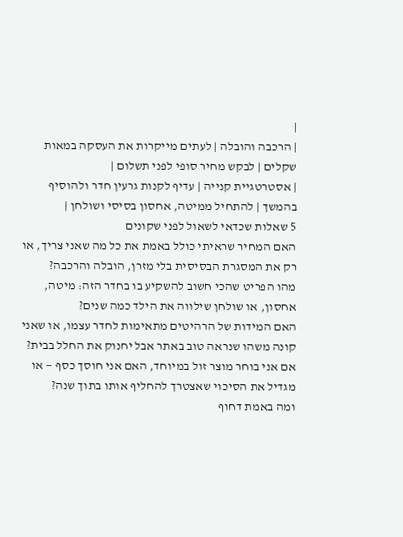|
| הרכבה והובלה | לעתים מייקרות את העסקה במאות שקלים | לבקש מחיר סופי לפני תשלום |
| אסטרטגיית קנייה | עדיף לקנות גרעין חדר ולהוסיף בהמשך | להתחיל ממיטה, אחסון בסיסי ושולחן |
5 שאלות שכדאי לשאול לפני שקונים
האם המחיר שראיתי כולל באמת את כל מה שאני צריך, או רק את המסגרת הבסיסית בלי מזרן, הובלה והרכבה?
מהו הפריט שהכי חשוב להשקיע בו בחדר הזה: מיטה, אחסון, או שולחן שילווה את הילד כמה שנים?
האם המידות של הרהיטים מתאימות לחדר עצמו, או שאני קונה משהו שנראה טוב באתר אבל יחנוק את החלל בבית?
אם אני בוחר מוצר זול במיוחד, האם אני חוסך כסף — או מגדיל את הסיכוי שאצטרך להחליף אותו בתוך שנה?
ומה באמת דחוף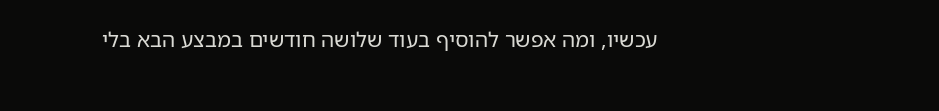עכשיו, ומה אפשר להוסיף בעוד שלושה חודשים במבצע הבא בלי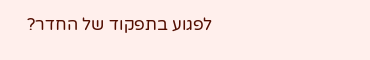לפגוע בתפקוד של החדר?